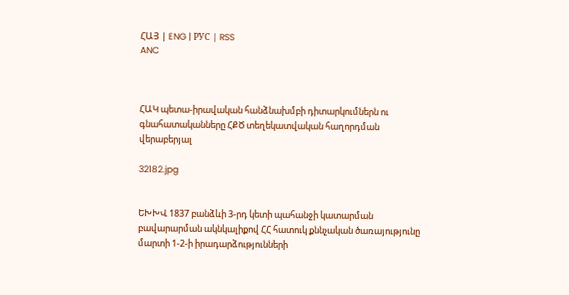ՀԱՅ | ENG | РУС | RSS
ANC



ՀԱԿ պետա-իրավական հանձնախմբի դիտարկումներն ու գնահատականները ՀՔԾ տեղեկատվական հաղորդման վերաբերյալ

32182.jpg


ԵԽԽՎ 1837 բանձևի 3-րդ կետի պահանջի կատարման բավարարման ակնկալիքով ՀՀ հատուկ քննչական ծառայությունը մարտի 1-2-ի իրադարձությունների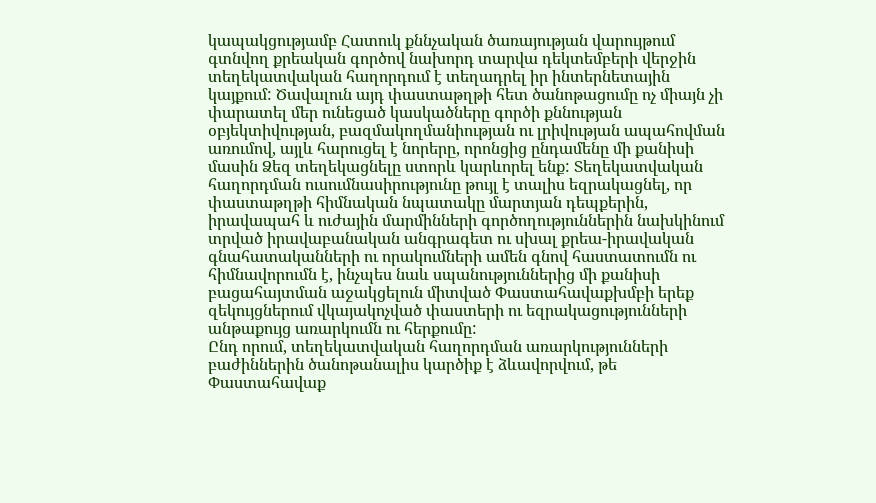կապակցությամբ Հատուկ քննչական ծառայության վարույթում գտնվող քրեական գործով նախորդ տարվա դեկտեմբերի վերջին տեղեկատվական հաղորդում է տեղադրել իր ինտերնետային կայքում: Ծավալուն այդ փաստաթղթի հետ ծանոթացումը ոչ միայն չի փարատել մեր ունեցած կասկածները գործի քննության օբյեկտիվության, բազմակողմանիության ու լրիվության ապահովման առումով, այլև հարուցել է նորերը, որոնցից ընդամենը մի քանիսի մասին Ձեզ տեղեկացնելը ստորև կարևորել ենք: Տեղեկատվական հաղորդման ուսումնասիրությունը թույլ է տալիս եզրակացնել, որ փաստաթղթի հիմնական նպատակը մարտյան դեպքերին, իրավապահ և ուժային մարմինների գործողություններին նախկինում տրված իրավաբանական անգրագետ ու սխալ քրեա-իրավական գնահատականների ու որակումների ամեն գնով հաստատումն ու հիմնավորումն է, ինչպես նաև սպանություններից մի քանիսի բացահայտման աջակցելուն միտված Փաստահավաքխմբի երեք զեկույցներում վկայակոչված փաստերի ու եզրակացությունների անթաքույց առարկումն ու հերքումը:
Ընդ որում, տեղեկատվական հաղորդման առարկությունների բաժիններին ծանոթանալիս կարծիք է ձևավորվում, թե Փաստահավաք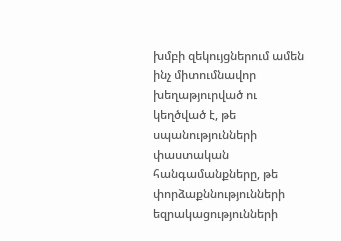խմբի զեկույցներում ամեն ինչ միտումնավոր խեղաթյուրված ու կեղծված է, թե սպանությունների փաստական հանգամանքները, թե փորձաքննությունների եզրակացությունների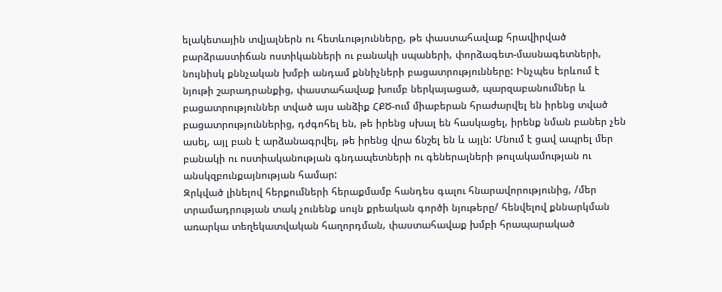ելակետային տվյալներն ու հետևությունները, թե փաստահավաք հրավիրված բարձրաստիճան ոստիկանների ու բանակի սպաների, փորձագետ-մասնագետների, նույնիսկ քննչական խմբի անդամ քննիչների բացատրությունները: Ինչպես երևում է նյութի շարադրանքից, փաստահավաք խումբ ներկայացած, պարզաբանումներ և բացատրություններ տված այս անձիք ՀՔԾ-ում միաբերան հրաժարվել են իրենց տված բացատրություններից, դժգոհել են, թե իրենց սխալ են հասկացել, իրենք նման բաներ չեն ասել, այլ բան է արձանագրվել, թե իրենց վրա ճնշել են և այլն: Մնում է ցավ ապրել մեր բանակի ու ոստիականության գնդապետների ու գեներալների թուլակամության ու անսկզբունքայնության համար:
Զրկված լինելով հերքումների հերաքմամբ հանդես գալու հնարավորությունից, /մեր տրամադրության տակ չունենք սույն քրեական գործի նյութերը/ հենվելով քննարկման առարկա տեղեկատվական հաղորդման, փաստահավաք խմբի հրապարակած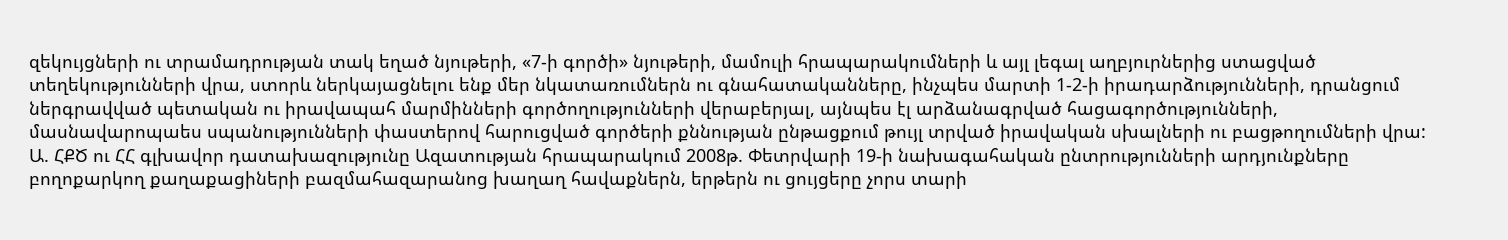զեկույցների ու տրամադրության տակ եղած նյութերի, «7-ի գործի» նյութերի, մամուլի հրապարակումների և այլ լեգալ աղբյուրներից ստացված տեղեկությունների վրա, ստորև ներկայացնելու ենք մեր նկատառումներն ու գնահատականները, ինչպես մարտի 1-2-ի իրադարձությունների, դրանցում ներգրավված պետական ու իրավապահ մարմինների գործողությունների վերաբերյալ, այնպես էլ արձանագրված հացագործությունների, մասնավարոպաես սպանությունների փաստերով հարուցված գործերի քննության ընթացքում թույլ տրված իրավական սխալների ու բացթողումների վրա:
Ա. ՀՔԾ ու ՀՀ գլխավոր դատախազությունը Ազատության հրապարակում 2008թ. Փետրվարի 19-ի նախագահական ընտրությունների արդյունքները բողոքարկող քաղաքացիների բազմահազարանոց խաղաղ հավաքներն, երթերն ու ցույցերը չորս տարի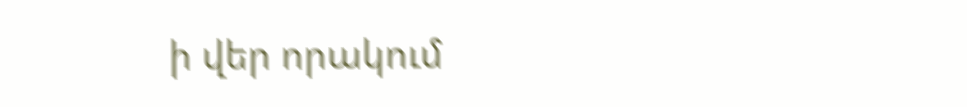ի վեր որակում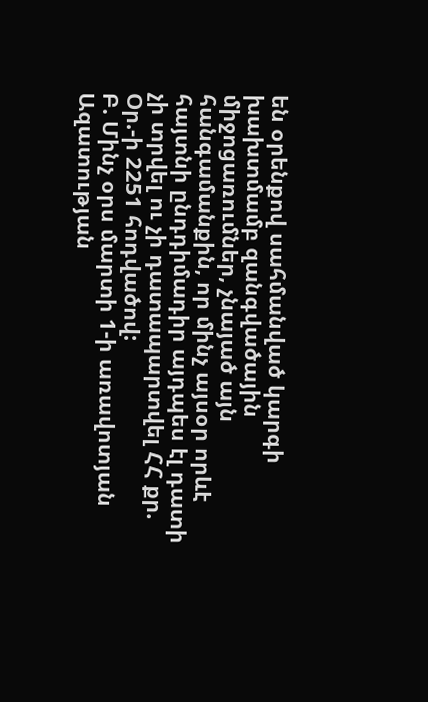են օրենքով սահմանված կարգի խախտմամբ զանգվածային միջոցառումներ, չնայած այն հանգամանքին, որ մինչ այսօր որևէ հայտնի ընդդիմադիր այդպես էլ դատի չի տրվել ու չի դատապարտվել ՀՀ քր. Օր.-ի 2251 հոդվածով:
Բ. Մինչ օրս մարտի 1-ի առավոտյան Ազատության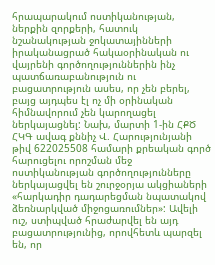հրապարակում ոստիկանության, ներքին զորքերի, հատուկ նշանակության ջոկատայինների իրականացրած հակաօրինական ու վայրենի գործողություններին ինչ պատճառաբանություն ու բացատրություն ասես, որ չեն բերել, բայց այդպես էլ ոչ մի օրինական հիմնավորում չեն կարողացել ներկայացնել: Նախ, մարտի 1-ին ՀՔԾ ՀԿԳ ավագ քննիչ Վ. Հարությունյանի թիվ 622025508 համարի քրեական գործ հարուցելու որոշման մեջ ոստիկանության գործողությունները ներկայացվել են շուրջօրյա ակցիաների «հարկադիր դադարեցման նպատակով ձեռնարկված միջոցառումներ»: Ավելի ուշ, ստիպված հրաժարվել են այդ բացատրությունից, որովհետև պարզել են, որ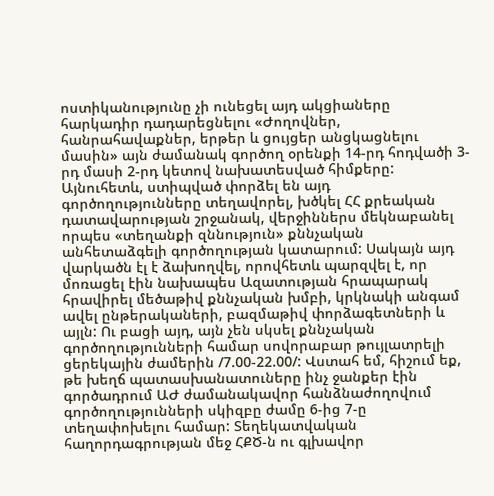ոստիկանությունը չի ունեցել այդ ակցիաները հարկադիր դադարեցնելու «Ժողովներ, հանրահավաքներ, երթեր և ցույցեր անցկացնելու մասին» այն ժամանակ գործող օրենքի 14-րդ հոդվածի 3-րդ մասի 2-րդ կետով նախատեսված հիմքերը: Այնուհետև, ստիպված փորձել են այդ գործողությունները տեղավորել, խծկել ՀՀ քրեական դատավարության շրջանակ, վերջիններս մեկնաբանել որպես «տեղանքի զննություն» քննչական անհետաձգելի գործողության կատարում: Սակայն այդ վարկածն էլ է ձախողվել, որովհետև պարզվել է, որ մոռացել էին նախապես Ազատության հրապարակ հրավիրել մեծաթիվ քննչական խմբի, կրկնակի անգամ ավել ընթերակաների, բազմաթիվ փորձագետների և այլն: Ու բացի այդ, այն չեն սկսել քննչական գործողությունների համար սովորաբար թույլատրելի ցերեկային ժամերին /7.00-22.00/: Վստահ եմ, հիշում եք, թե խեղճ պատասխանատուները ինչ ջանքեր էին գործադրում ԱԺ ժամանակավոր հանձնաժողովում գործողությունների սկիզբը ժամը 6-ից 7-ը տեղափոխելու համար: Տեղեկատվական հաղորդագրության մեջ ՀՔԾ-ն ու գլխավոր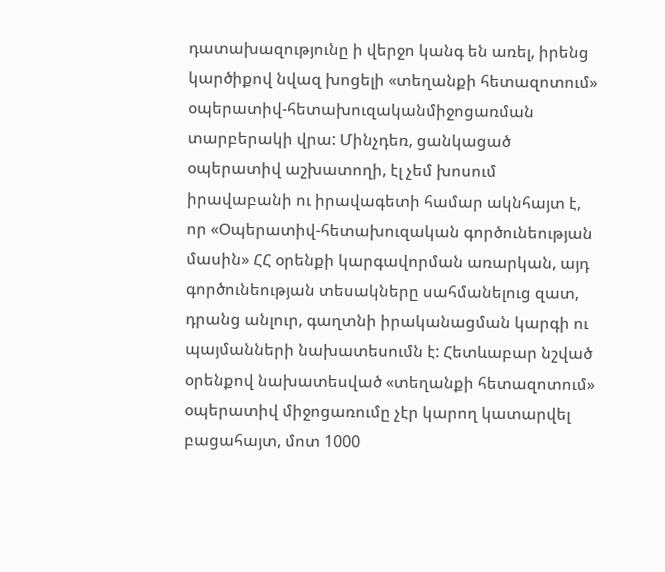դատախազությունը ի վերջո կանգ են առել, իրենց կարծիքով նվազ խոցելի «տեղանքի հետազոտում» օպերատիվ-հետախուզականմիջոցառման տարբերակի վրա: Մինչդեռ, ցանկացած օպերատիվ աշխատողի, էլ չեմ խոսում իրավաբանի ու իրավագետի համար ակնհայտ է, որ «Օպերատիվ-հետախուզական գործունեության մասին» ՀՀ օրենքի կարգավորման առարկան, այդ գործունեության տեսակները սահմանելուց զատ, դրանց անլուր, գաղտնի իրականացման կարգի ու պայմանների նախատեսումն է: Հետևաբար նշված օրենքով նախատեսված «տեղանքի հետազոտում» օպերատիվ միջոցառումը չէր կարող կատարվել բացահայտ, մոտ 1000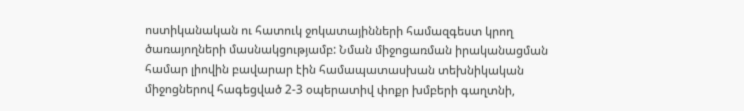ոստիկանական ու հատուկ ջոկատայինների համազգեստ կրող ծառայողների մասնակցությամբ: Նման միջոցառման իրականացման համար լիովին բավարար էին համապատասխան տեխնիկական միջոցներով հագեցված 2-3 օպերատիվ փոքր խմբերի գաղտնի,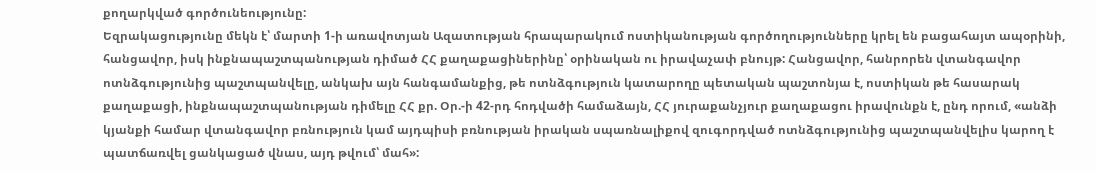քողարկված գործունեությունը:
Եզրակացությունը մեկն է՝ մարտի 1-ի առավոտյան Ազատության հրապարակում ոստիկանության գործողությունները կրել են բացահայտ ապօրինի, հանցավոր, իսկ ինքնապաշտպանության դիմած ՀՀ քաղաքացիներինը՝ օրինական ու իրավաչափ բնույթ: Հանցավոր, հանրորեն վտանգավոր ոտնձգությունից պաշտպանվելը, անկախ այն հանգամանքից, թե ոտնձգություն կատարողը պետական պաշտոնյա է, ոստիկան թե հասարակ քաղաքացի, ինքնապաշտպանության դիմելը ՀՀ քր. Օր.-ի 42-րդ հոդվածի համաձայն, ՀՀ յուրաքանչյուր քաղաքացու իրավունքն է, ընդ որում, «անձի կյանքի համար վտանգավոր բռնություն կամ այդպիսի բռնության իրական սպառնալիքով զուգորդված ոտնձգությունից պաշտպանվելիս կարող է պատճառվել ցանկացած վնաս, այդ թվում՝ մահ»: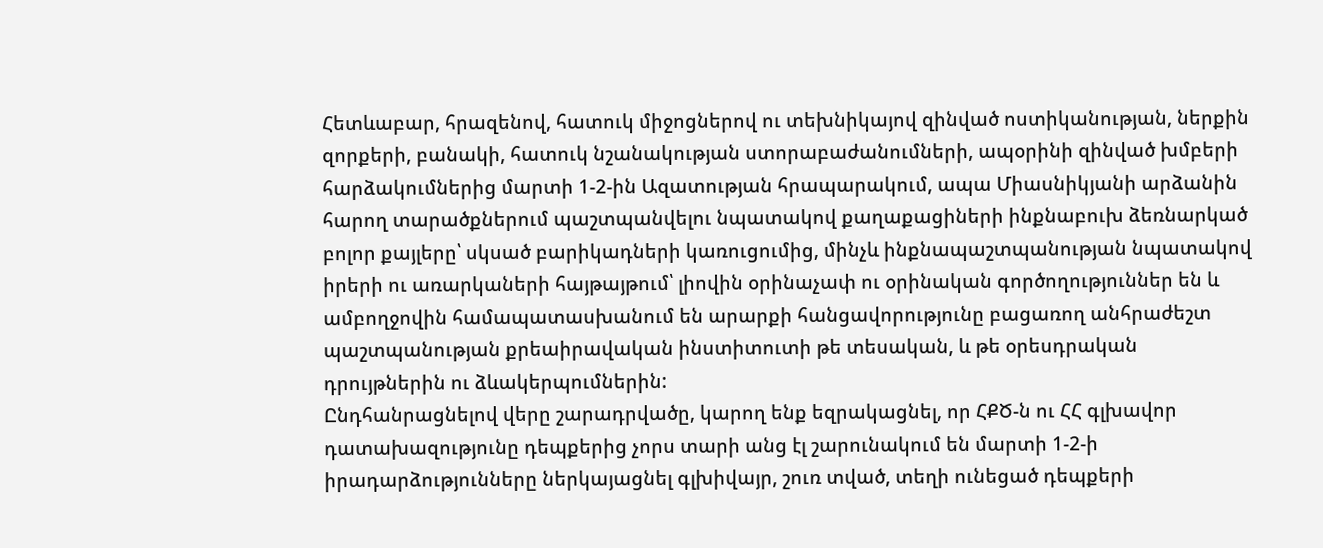Հետևաբար, հրազենով, հատուկ միջոցներով ու տեխնիկայով զինված ոստիկանության, ներքին զորքերի, բանակի, հատուկ նշանակության ստորաբաժանումների, ապօրինի զինված խմբերի հարձակումներից մարտի 1-2-ին Ազատության հրապարակում, ապա Միասնիկյանի արձանին հարող տարածքներում պաշտպանվելու նպատակով քաղաքացիների ինքնաբուխ ձեռնարկած բոլոր քայլերը՝ սկսած բարիկադների կառուցումից, մինչև ինքնապաշտպանության նպատակով իրերի ու առարկաների հայթայթում՝ լիովին օրինաչափ ու օրինական գործողություններ են և ամբողջովին համապատասխանում են արարքի հանցավորությունը բացառող անհրաժեշտ պաշտպանության քրեաիրավական ինստիտուտի թե տեսական, և թե օրեսդրական դրույթներին ու ձևակերպումներին:
Ընդհանրացնելով վերը շարադրվածը, կարող ենք եզրակացնել, որ ՀՔԾ-ն ու ՀՀ գլխավոր դատախազությունը դեպքերից չորս տարի անց էլ շարունակում են մարտի 1-2-ի իրադարձությունները ներկայացնել գլխիվայր, շուռ տված, տեղի ունեցած դեպքերի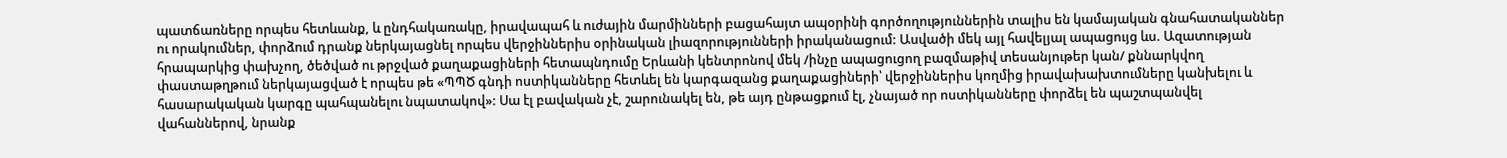պատճառները որպես հետևանք, և ընդհակառակը, իրավապահ և ուժային մարմինների բացահայտ ապօրինի գործողություններին տալիս են կամայական գնահատականներ ու որակումներ, փորձում դրանք ներկայացնել որպես վերջիններիս օրինական լիազորությունների իրականացում: Ասվածի մեկ այլ հավելյալ ապացույց ևս. Ազատության հրապարկից փախչող, ծեծված ու թրջված քաղաքացիների հետապնդումը Երևանի կենտրոնով մեկ /ինչը ապացուցող բազմաթիվ տեսանյութեր կան/ քննարկվող փաստաթղթում ներկայացված է որպես թե «ՊՊԾ գնդի ոստիկանները հետևել են կարգազանց քաղաքացիների՝ վերջիններիս կողմից իրավախախտումները կանխելու և հասարակական կարգը պահպանելու նպատակով»: Սա էլ բավական չէ, շարունակել են, թե այդ ընթացքում էլ, չնայած որ ոստիկանները փորձել են պաշտպանվել վահաններով, նրանք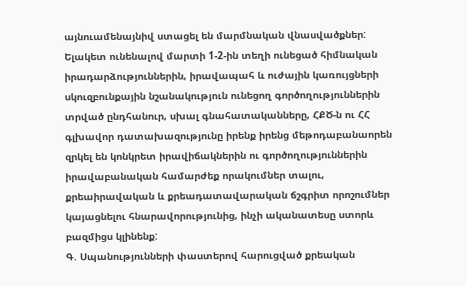այնուամենայնիվ ստացել են մարմնական վնասվածքներ:
Ելակետ ունենալով մարտի 1-2-ին տեղի ունեցած հիմնական իրադարձություններին, իրավապահ և ուժային կառույցների սկուզբունքային նշանակություն ունեցող գործողություններին տրված ընդհանուր, սխալ գնահատականները, ՀՔԾ-ն ու ՀՀ գլխավոր դատախազությունը իրենք իրենց մեթոդաբանաորեն զրկել են կոնկրետ իրավիճակներին ու գործողություններին իրավաբանական համարժեք որակումներ տալու, քրեաիրավական և քրեադատավարական ճշգրիտ որոշումներ կայացնելու հնարավորությունից, ինչի ականատեսը ստորև բազմիցս կլինենք:
Գ. Սպանությունների փաստերով հարուցված քրեական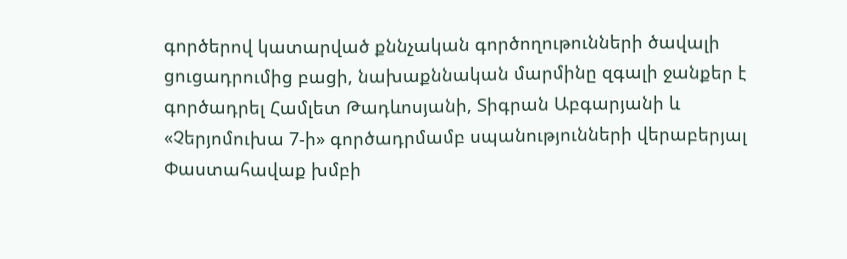գործերով կատարված քննչական գործողութունների ծավալի ցուցադրումից բացի, նախաքննական մարմինը զգալի ջանքեր է գործադրել Համլետ Թադևոսյանի, Տիգրան Աբգարյանի և «Չերյոմուխա 7-ի» գործադրմամբ սպանությունների վերաբերյալ Փաստահավաք խմբի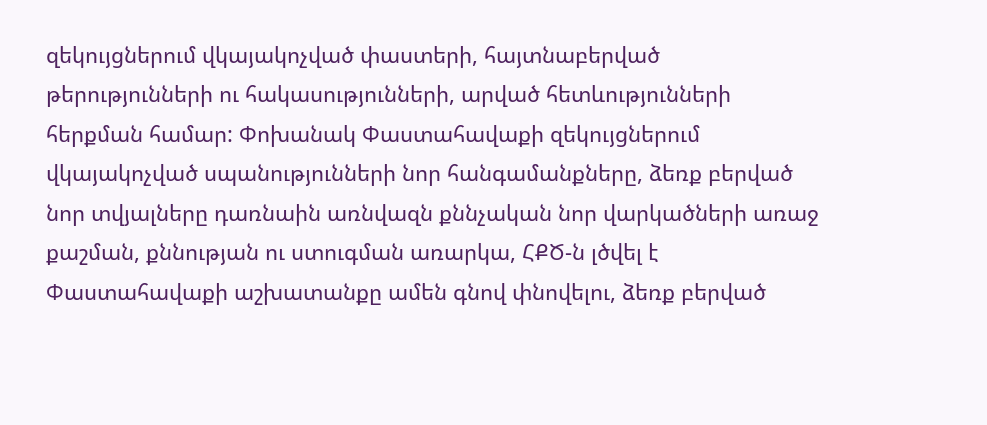զեկույցներում վկայակոչված փաստերի, հայտնաբերված թերությունների ու հակասությունների, արված հետևությունների հերքման համար: Փոխանակ Փաստահավաքի զեկույցներում վկայակոչված սպանությունների նոր հանգամանքները, ձեռք բերված նոր տվյալները դառնաին առնվազն քննչական նոր վարկածների առաջ քաշման, քննության ու ստուգման առարկա, ՀՔԾ-ն լծվել է Փաստահավաքի աշխատանքը ամեն գնով փնովելու, ձեռք բերված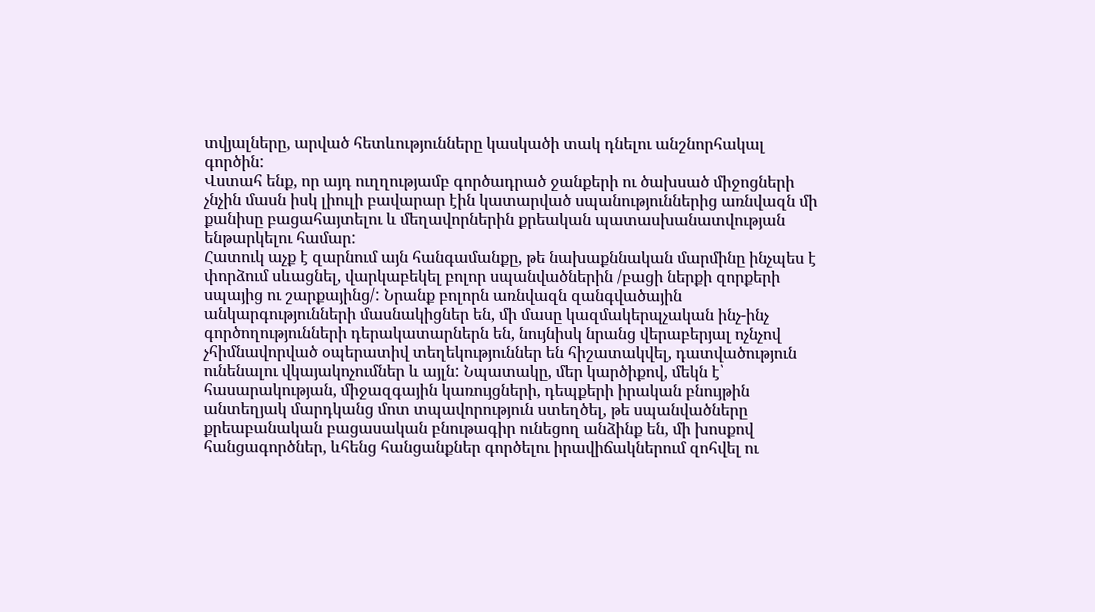տվյալները, արված հետևությունները կասկածի տակ դնելու անշնորհակալ գործին:
Վստահ ենք, որ այդ ուղղությամբ գործադրած ջանքերի ու ծախսած միջոցների չնչին մասն իսկ լիուլի բավարար էին կատարված սպանություններից առնվազն մի քանիսը բացահայտելու և մեղավորներին քրեական պատասխանատվության ենթարկելու համար:
Հատուկ աչք է զարնում այն հանգամանքը, թե նախաքննական մարմինը ինչպես է փորձում սևացնել, վարկաբեկել բոլոր սպանվածներին /բացի ներքի զորքերի սպայից ու շարքայինց/: Նրանք բոլորն առնվազն զանգվածային անկարգությունների մասնակիցներ են, մի մասը կազմակերպչական ինչ-ինչ գործողությունների դերակատարներն են, նույնիսկ նրանց վերաբերյալ ոչնչով չհիմնավորված օպերատիվ տեղեկություններ են հիշատակվել, դատվածություն ունենալու վկայակոչումներ և այլն: Նպատակը, մեր կարծիքով, մեկն է՝ հասարակության, միջազգային կառույցների, դեպքերի իրական բնույթին անտեղյակ մարդկանց մոտ տպավորություն ստեղծել, թե սպանվածները քրեաբանական բացասական բնութագիր ունեցող անձինք են, մի խոսքով հանցագործներ, ևհենց հանցանքներ գործելու իրավիճակներում զոհվել ու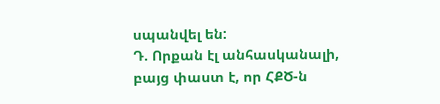սպանվել են:
Դ. Որքան էլ անհասկանալի, բայց փաստ է, որ ՀՔԾ-ն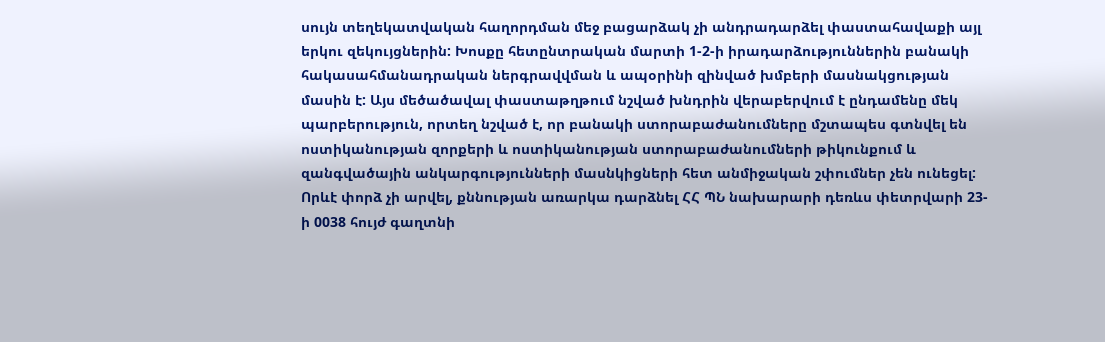սույն տեղեկատվական հաղորդման մեջ բացարձակ չի անդրադարձել փաստահավաքի այլ երկու զեկույցներին: Խոսքը հետընտրական մարտի 1-2-ի իրադարձություններին բանակի հակասահմանադրական ներգրավվման և ապօրինի զինված խմբերի մասնակցության մասին է: Այս մեծածավալ փաստաթղթում նշված խնդրին վերաբերվում է ընդամենը մեկ պարբերություն, որտեղ նշված է, որ բանակի ստորաբաժանումները մշտապես գտնվել են ոստիկանության զորքերի և ոստիկանության ստորաբաժանումների թիկունքում և զանգվածային անկարգությունների մասնկիցների հետ անմիջական շփումներ չեն ունեցել:
Որևէ փորձ չի արվել, քննության առարկա դարձնել ՀՀ ՊՆ նախարարի դեռևս փետրվարի 23-ի 0038 հույժ գաղտնի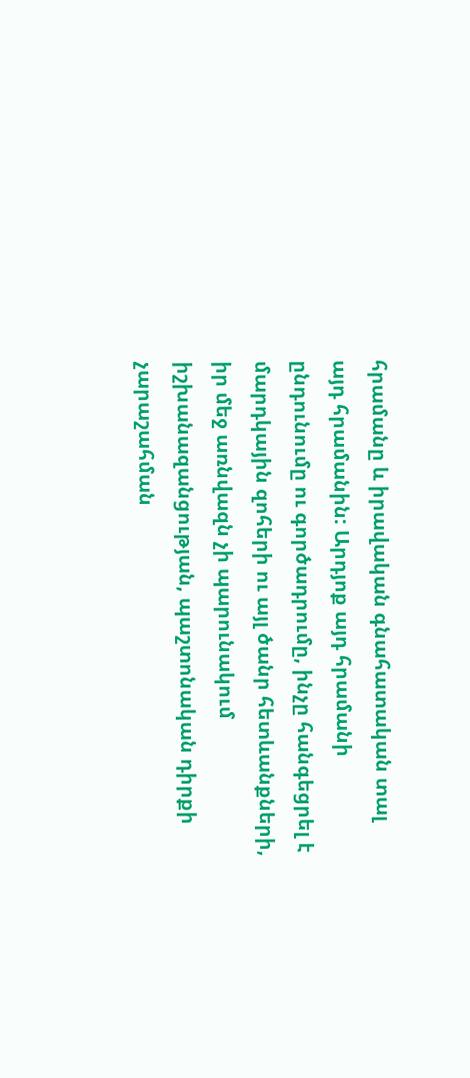հրամանը և իրավական գնահատական տալ այդ հրամանին: Արդյոք այդ հրամանի ընդունումը ու գործադրումը, ինչը հանգեցրել է մարդկային զոհերի ու այլ ծանր հետևանքների, իր մեջ առնվազն չի պարունակում իշխանազանցության, պաշտոնական դիրքի չարաշահման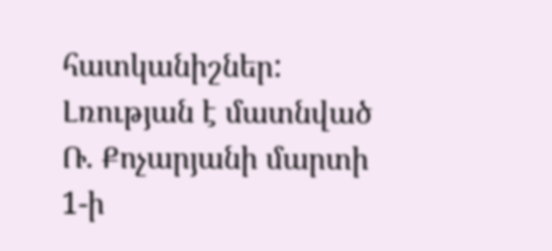հատկանիշներ:
Լռության է մատնված Ռ. Քոչարյանի մարտի 1-ի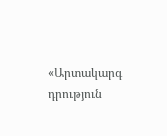«Արտակարգ դրություն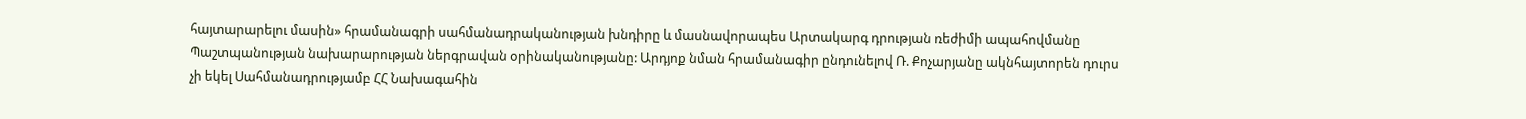հայտարարելու մասին» հրամանագրի սահմանադրականության խնդիրը և մասնավորապես Արտակարգ դրության ռեժիմի ապահովմանը Պաշտպանության նախարարության ներգրավան օրինականությանը: Արդյոք նման հրամանագիր ընդունելով Ռ. Քոչարյանը ակնհայտորեն դուրս չի եկել Սահմանադրությամբ ՀՀ Նախագահին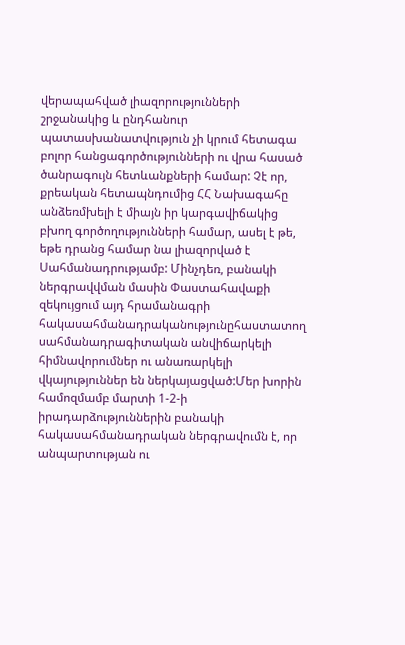վերապահված լիազորությունների շրջանակից և ընդհանուր պատասխանատվություն չի կրում հետագա բոլոր հանցագործությունների ու վրա հասած ծանրագույն հետևանքների համար: Չէ որ, քրեական հետապնդումից ՀՀ Նախագահը անձեռմխելի է միայն իր կարգավիճակից բխող գործողությունների համար, ասել է թե, եթե դրանց համար նա լիազորված է Սահմանադրությամբ: Մինչդեռ, բանակի ներգրավվման մասին Փաստահավաքի զեկույցում այդ հրամանագրի հակասահմանադրականությունըհաստատող սահմանադրագիտական անվիճարկելի հիմնավորումներ ու անառարկելի վկայություններ են ներկայացված:Մեր խորին համոզմամբ մարտի 1-2-ի իրադարձություններին բանակի հակասահմանադրական ներգրավումն է, որ անպարտության ու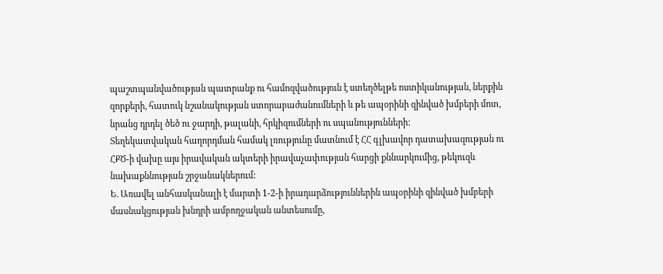պաշտպանվածության պատրանք ու համոզվածություն է ստեղծելթե ոստիկանության, ներքին զորքերի, հատուկ նշանակության ստորաբաժանումների և թե ապօրինի զինված խմբերի մոտ, նրանց դրդել ծեծ ու ջարդի, թալանի, հրկիզումների ու սպանությունների:
Տեղեկատվական հաղորդման համակ լռությունը մատնում է ՀՀ գլխավոր դատախազության ու ՀՔԾ-ի վախը այս իրավական ակտերի իրավաչափության հարցի քննարկումից, թեկուզև նախաքննության շրջանակներում:
Ե. Առավել անհասկանալի է մարտի 1-2-ի իրադարձություններին ապօրինի զինված խմբերի մասնակցության խնդրի ամբողջական անտեսումը,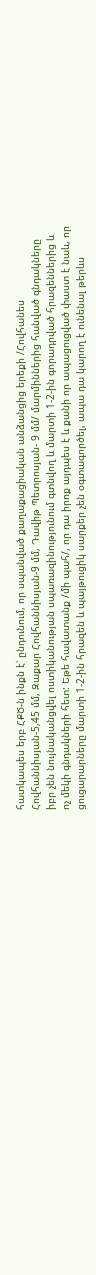հատկապես երբ ՀՔԾ-ն ինքն է՝ ընդունում, որ սպանված քաղաքացիական անձանցից երեքի /Հովհանես Հովհաննիսյան-5,45 մմ, Զաքար Հովհաննիսյան-9 մմ, Դավիթ Պետրոսյան- 9 մմ/ մարմիններից հանված գնդակները իբր չեն նույնականցվել ոստիկանության սպառազինությունում գտնվող և մարտի 1-2-ին գորադրված հրազեններից և ոչ մեկի գնդակների հետ: Եթե հավատանք /մի պահ/, որ դա իրոք այդպես է և քանի որ ապացուցված փաստ է նաև, որ ցուցարարները մարտի 1-2-ին հրազեն և պայթուցիկ սարքեր չեն օգտագործել, ապա դա կարող է ունենալ թերևս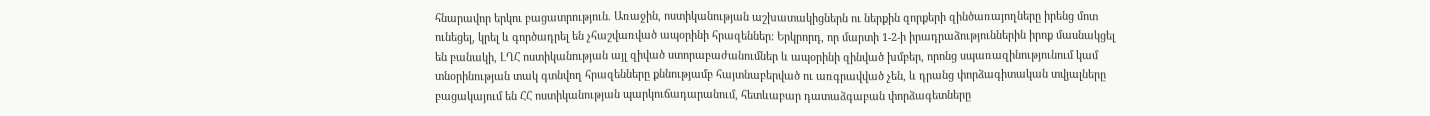հնարավոր երկու բացատրություն. Առաջին, ոստիկանության աշխատակիցներն ու ներքին զորքերի զինծառայողները իրենց մոտ ունեցել, կրել և գործադրել են չհաշվառված ապօրինի հրազեններ: Երկրորդ, որ մարտի 1-2-ի իրադրաձություններին իրոք մասնակցել են բանակի, ԼՂՀ ոստիկանության այլ զիված ստորաբաժանումներ և ապօրինի զինված խմբեր, որոնց սպառազինությունում կամ տնօրինության տակ գտնվող հրազենները քննությամբ հայտնաբերված ու առգրավված չեն, և դրանց փորձագիտական տվյալները բացակայում են ՀՀ ոստիկանության պարկուճադարանում, հետևաբար դատաձգաբան փորձագետները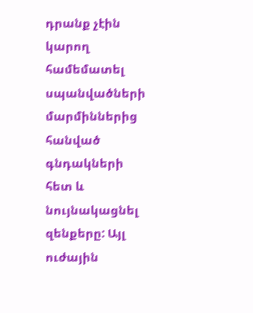դրանք չէին կարող համեմատել սպանվածների մարմիններից հանված գնդակների հետ և նույնակացնել զենքերը: Այլ ուժային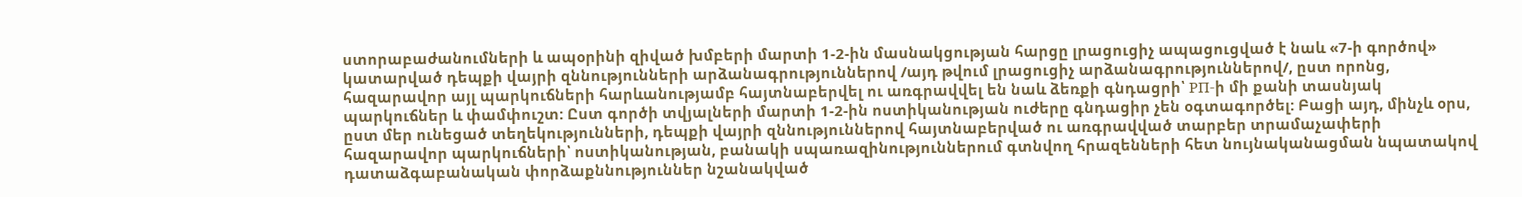ստորաբաժանումների և ապօրինի զիված խմբերի մարտի 1-2-ին մասնակցության հարցը լրացուցիչ ապացուցված է նաև «7-ի գործով» կատարված դեպքի վայրի զննությունների արձանագրություններով /այդ թվում լրացուցիչ արձանագրություններով/, ըստ որոնց, հազարավոր այլ պարկուճների հարևանությամբ հայտնաբերվել ու առգրավվել են նաև ձեռքի գնդացրի՝ PП-ի մի քանի տասնյակ պարկուճներ և փամփուշտ: Ըստ գործի տվյալների մարտի 1-2-ին ոստիկանության ուժերը գնդացիր չեն օգտագործել: Բացի այդ, մինչև օրս, ըստ մեր ունեցած տեղեկությունների, դեպքի վայրի զննություններով հայտնաբերված ու առգրավված տարբեր տրամաչափերի հազարավոր պարկուճների՝ ոստիկանության, բանակի սպառազինություններում գտնվող հրազենների հետ նույնականացման նպատակով դատաձգաբանական փորձաքննություններ նշանակված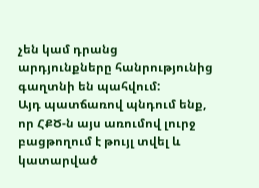չեն կամ դրանց արդյունքները հանրությունից գաղտնի են պահվում:
Այդ պատճառով պնդում ենք, որ ՀՔԾ-ն այս առումով լուրջ բացթողում է թույլ տվել և կատարված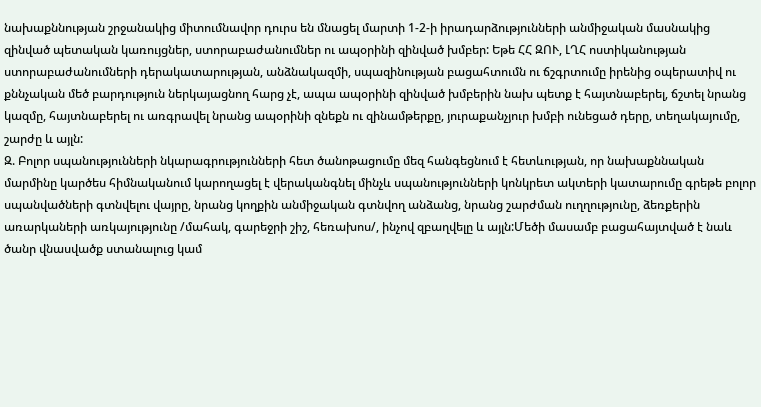նախաքննության շրջանակից միտումնավոր դուրս են մնացել մարտի 1-2-ի իրադարձությունների անմիջական մասնակից զինված պետական կառույցներ, ստորաբաժանումներ ու ապօրինի զինված խմբեր: Եթե ՀՀ ԶՈՒ, ԼՂՀ ոստիկանության ստորաբաժանումների դերակատարության, անձնակազմի, սպազինության բացահտումն ու ճշգրտումը իրենից օպերատիվ ու քննչական մեծ բարդություն ներկայացնող հարց չէ, ապա ապօրինի զինված խմբերին նախ պետք է հայտնաբերել, ճշտել նրանց կազմը, հայտնաբերել ու առգրավել նրանց ապօրինի զնեքն ու զինամթերքը, յուրաքանչյուր խմբի ունեցած դերը, տեղակայումը, շարժը և այլն:
Զ. Բոլոր սպանությունների նկարագրությունների հետ ծանոթացումը մեզ հանգեցնում է հետևության, որ նախաքննական մարմինը կարծես հիմնականում կարողացել է վերականգնել մինչև սպանությունների կոնկրետ ակտերի կատարումը գրեթե բոլոր սպանվածների գտնվելու վայրը, նրանց կողքին անմիջական գտնվող անձանց, նրանց շարժման ուղղությունը, ձեռքերին առարկաների առկայությունը /մահակ, գարեջրի շիշ, հեռախոս/, ինչով զբաղվելը և այլն:Մեծի մասամբ բացահայտված է նաև ծանր վնասվածք ստանալուց կամ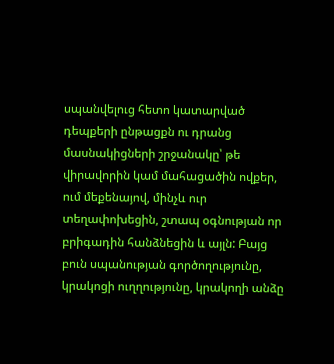սպանվելուց հետո կատարված դեպքերի ընթացքն ու դրանց մասնակիցների շրջանակը՝ թե վիրավորին կամ մահացածին ովքեր, ում մեքենայով, մինչև ուր տեղափոխեցին, շտապ օգնության որ բրիգադին հանձնեցին և այլն: Բայց բուն սպանության գործողությունը, կրակոցի ուղղությունը, կրակողի անձը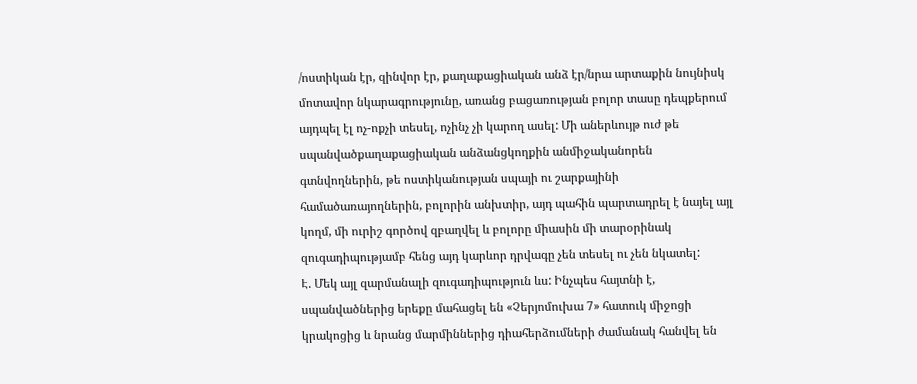/ոստիկան էր, զինվոր էր, քաղաքացիական անձ էր/նրա արտաքին նույնիսկ մոտավոր նկարագրությունը, առանց բացառության բոլոր տասը դեպքերում այդպել էլ ոչ-ոքչի տեսել, ոչինչ չի կարող ասել: Մի աներևույթ ուժ թե սպանվածքաղաքացիական անձանցկողքին անմիջականորեն գտնվողներին, թե ոստիկանության սպայի ու շարքայինի համածառայողներին, բոլորին անխտիր, այդ պահին պարտադրել է նայել այլ կողմ, մի ուրիշ գործով զբաղվել և բոլորը միասին մի տարօրինակ զուգադիպությամբ հենց այդ կարևոր դրվագը չեն տեսել ու չեն նկատել:
Է. Մեկ այլ զարմանալի զուգադիպություն ևս: Ինչպես հայտնի է, սպանվածներից երեքը մահացել են «Չերյոմուխա 7» հատուկ միջոցի կրակոցից և նրանց մարմիններից դիահերձումների ժամանակ հանվել են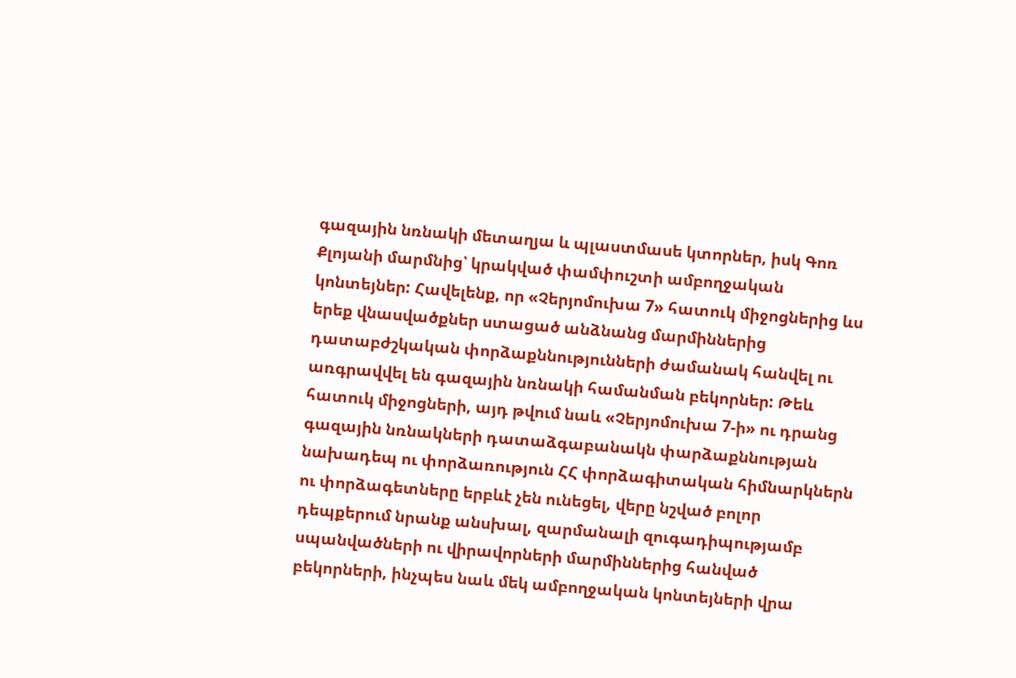գազային նռնակի մետաղյա և պլաստմասե կտորներ, իսկ Գոռ Քլոյանի մարմնից՝ կրակված փամփուշտի ամբողջական կոնտեյներ: Հավելենք, որ «Չերյոմուխա 7» հատուկ միջոցներից ևս երեք վնասվածքներ ստացած անձնանց մարմիններից դատաբժշկական փորձաքննությունների ժամանակ հանվել ու առգրավվել են գազային նռնակի համանման բեկորներ: Թեև հատուկ միջոցների, այդ թվում նաև «Չերյոմուխա 7-ի» ու դրանց գազային նռնակների դատաձգաբանակն փարձաքննության նախադեպ ու փորձառություն ՀՀ փորձագիտական հիմնարկներն ու փորձագետները երբևէ չեն ունեցել, վերը նշված բոլոր դեպքերում նրանք անսխալ, զարմանալի զուգադիպությամբ սպանվածների ու վիրավորների մարմիններից հանված բեկորների, ինչպես նաև մեկ ամբողջական կոնտեյների վրա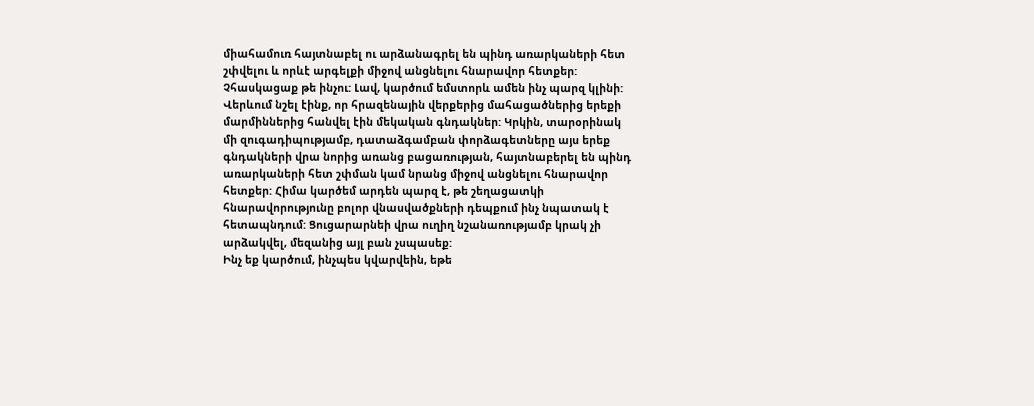միահամուռ հայտնաբել ու արձանագրել են պինդ առարկաների հետ շփվելու և որևէ արգելքի միջով անցնելու հնարավոր հետքեր: Չհասկացաք թե ինչու: Լավ, կարծում եմստորև ամեն ինչ պարզ կլինի:
Վերևում նշել էինք, որ հրազենային վերքերից մահացածներից երեքի մարմիններից հանվել էին մեկական գնդակներ: Կրկին, տարօրինակ մի զուգադիպությամբ, դատաձգամբան փորձագետները այս երեք գնդակների վրա նորից առանց բացառության, հայտնաբերել են պինդ առարկաների հետ շփման կամ նրանց միջով անցնելու հնարավոր հետքեր: Հիմա կարծեմ արդեն պարզ է, թե շեղացատկի հնարավորությունը բոլոր վնասվածքների դեպքում ինչ նպատակ է հետապնդում: Ցուցարարնեի վրա ուղիղ նշանառությամբ կրակ չի արձակվել, մեզանից այլ բան չսպասեք:
Ինչ եք կարծում, ինչպես կվարվեին, եթե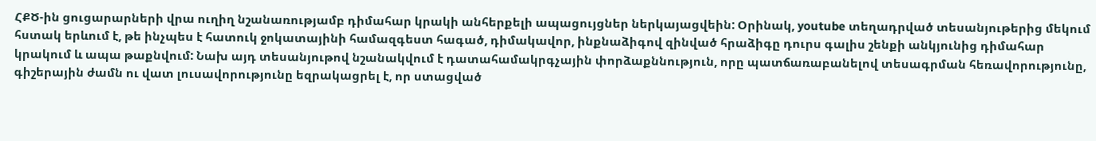ՀՔԾ-ին ցուցարարների վրա ուղիղ նշանառությամբ դիմահար կրակի անհերքելի ապացույցներ ներկայացվեին: Օրինակ, youtube տեղադրված տեսանյութերից մեկում հստակ երևում է, թե ինչպես է հատուկ ջոկատայինի համազգեստ հագած, դիմակավոր, ինքնաձիգով զինված հրաձիգը դուրս գալիս շենքի անկյունից դիմահար կրակում և ապա թաքնվում: Նախ այդ տեսանյութով նշանակվում է դատահամակրգչային փորձաքննություն, որը պատճառաբանելով տեսագրման հեռավորությունը, գիշերային ժամն ու վատ լուսավորությունը եզրակացրել է, որ ստացված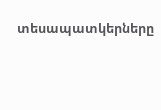տեսապատկերները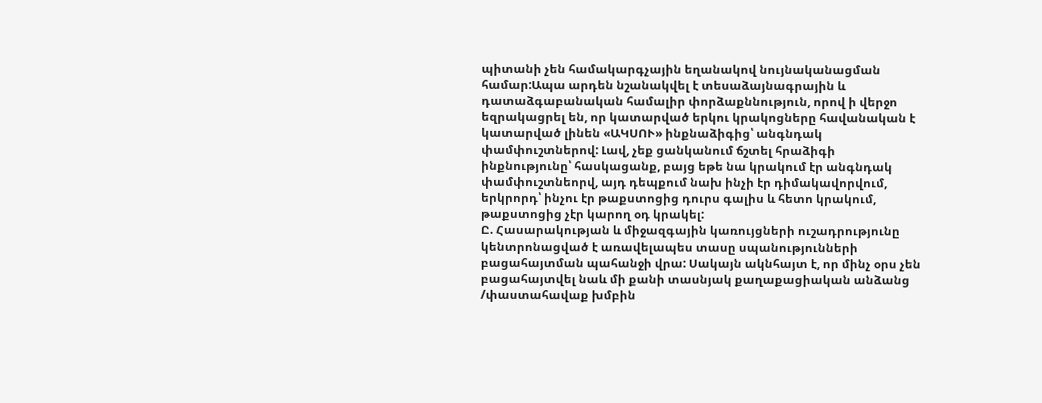պիտանի չեն համակարգչային եղանակով նույնականացման համար:Ապա արդեն նշանակվել է տեսաձայնագրային և դատաձգաբանական համալիր փորձաքննություն, որով ի վերջո եզրակացրել են, որ կատարված երկու կրակոցները հավանական է կատարված լինեն «ԱԿՍՈՒ» ինքնաձիգից՝ անգնդակ փամփուշտներով: Լավ, չեք ցանկանում ճշտել հրաձիգի ինքնությունը՝ հասկացանք, բայց եթե նա կրակում էր անգնդակ փամփուշտնեորվ, այդ դեպքում նախ ինչի էր դիմակավորվում, երկրորդ՝ ինչու էր թաքստոցից դուրս գալիս և հետո կրակում, թաքստոցից չէր կարող օդ կրակել:
Ը. Հասարակության և միջազգային կառույցների ուշադրությունը կենտրոնացված է առավելապես տասը սպանությունների բացահայտման պահանջի վրա: Սակայն ակնհայտ է, որ մինչ օրս չեն բացահայտվել նաև մի քանի տասնյակ քաղաքացիական անձանց /փաստահավաք խմբին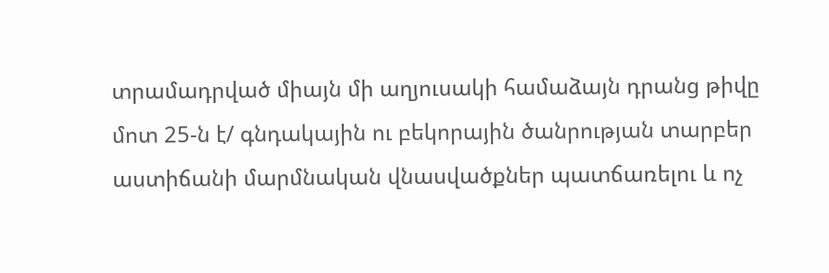տրամադրված միայն մի աղյուսակի համաձայն դրանց թիվը մոտ 25-ն է/ գնդակային ու բեկորային ծանրության տարբեր աստիճանի մարմնական վնասվածքներ պատճառելու և ոչ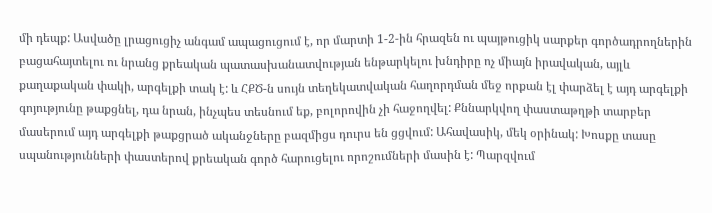մի դեպք: Ասվածը լրացուցիչ անգամ ապացուցում է, որ մարտի 1-2-ին հրազեն ու պայթուցիկ սարքեր գործադրողներին բացահայտելու ու նրանց քրեական պատասխանատվության ենթարկելու խնդիրը ոչ միայն իրավական, այլև քաղաքական փակի, արգելքի տակ է: և ՀՔԾ-ն սույն տեղեկատվական հաղորդման մեջ որքան էլ փարձել է այդ արգելքի գոյությունը թաքցնել, դա նրան, ինչպես տեսնում եք, բոլորովին չի հաջողվել: Քննարկվող փաստաթղթի տարբեր մասերում այդ արգելքի թաքցրած ականջները բազմիցս դուրս են ցցվում: Ահավասիկ, մեկ օրինակ: Խոսքը տասը սպանությունների փաստերով քրեական գործ հարուցելու որոշումների մասին է: Պարզվում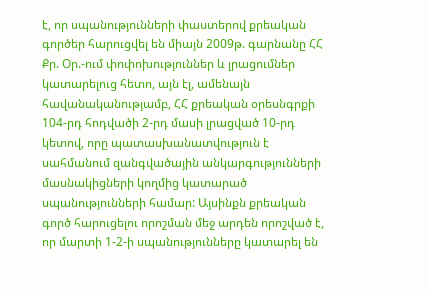է, որ սպանությունների փաստերով քրեական գործեր հարուցվել են միայն 2009թ. գարնանը ՀՀ Քր. Օր.-ում փոփոխություններ և լրացումներ կատարելուց հետո, այն էլ, ամենայն հավանականությամբ, ՀՀ քրեական օրեսնգրքի 104-րդ հոդվածի 2-րդ մասի լրացված 10-րդ կետով, որը պատասխանատվություն է սահմանում զանգվածային անկարգությունների մասնակիցների կողմից կատարած սպանությունների համար: Այսինքն քրեական գործ հարուցելու որոշման մեջ արդեն որոշված է, որ մարտի 1-2-ի սպանությունները կատարել են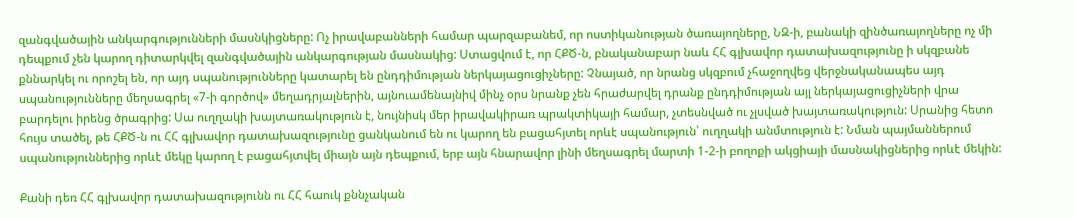զանգվածային անկարգությունների մասնկիցները: Ոչ իրավաբանների համար պարզաբանեմ, որ ոստիկանության ծառայողները, ՆԶ-ի, բանակի զինծառայողները ոչ մի դեպքում չեն կարող դիտարկվել զանգվածային անկարգության մասնակից: Ստացվում է, որ ՀՔԾ-ն, բնականաբար նաև ՀՀ գլխավոր դատախազությունը ի սկզբանե քննարկել ու որոշել են, որ այդ սպանությունները կատարել են ընդդիմության ներկայացուցիչները: Չնայած, որ նրանց սկզբում չհաջողվեց վերջնականապես այդ սպանությունները մեղսագրել «7-ի գործով» մեղադրյալներին, այնուամենայնիվ մինչ օրս նրանք չեն հրաժարվել դրանք ընդդիմության այլ ներկայացուցիչների վրա բարդելու իրենց ծրագրից: Սա ուղղակի խայտառակություն է, նույնիսկ մեր իրավակիրառ պրակտիկայի համար, չտեսնված ու չլսված խայտառակություն: Սրանից հետո հույս տածել, թե ՀՔԾ-ն ու ՀՀ գլխավոր դատախազությունը ցանկանում են ու կարող են բացահյտել որևէ սպանություն՝ ուղղակի անմտություն է: Նման պայմաններում սպանություններից որևէ մեկը կարող է բացահյտվել միայն այն դեպքում, երբ այն հնարավոր լինի մեղսագրել մարտի 1-2-ի բողոքի ակցիայի մասնակիցներից որևէ մեկին:

Քանի դեռ ՀՀ գլխավոր դատախազությունն ու ՀՀ հաուկ քննչական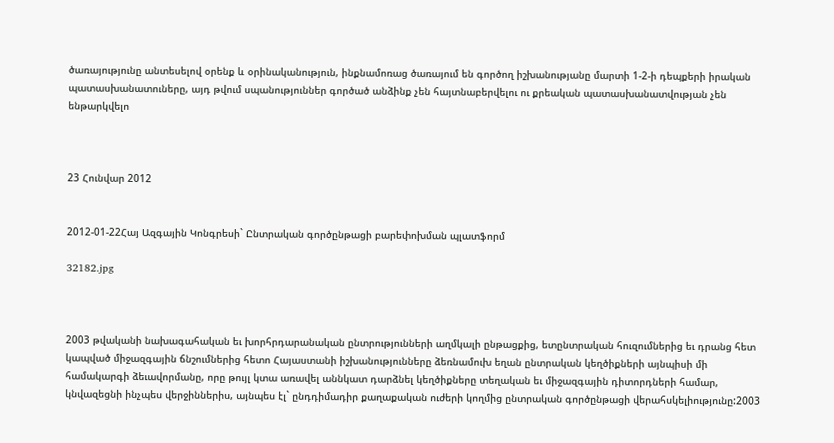ծառայությունը անտեսելով օրենք և օրինականություն, ինքնամոռաց ծառայում են գործող իշխանությանը մարտի 1-2-ի դեպքերի իրական պատասխանատուները, այդ թվում սպանություններ գործած անձինք չեն հայտնաբերվելու ու քրեական պատասխանատվության չեն ենթարկվելո



23 Հունվար 2012


2012-01-22Հայ Ազգային Կոնգրեսի` Ընտրական գործընթացի բարեփոխման պլատֆորմ

32182.jpg



2003 թվականի նախագահական եւ խորհրդարանական ընտրությունների աղմկալի ընթացքից, ետընտրական հուզումներից եւ դրանց հետ կապված միջազգային ճնշումներից հետո Հայաստանի իշխանությունները ձեռնամուխ եղան ընտրական կեղծիքների այնպիսի մի համակարգի ձեւավորմանը, որը թույլ կտա առավել աննկատ դարձնել կեղծիքները տեղական եւ միջազգային դիտորդների համար, կնվազեցնի ինչպես վերջիններիս, այնպես էլ` ընդդիմադիր քաղաքական ուժերի կողմից ընտրական գործընթացի վերահսկելիությունը:2003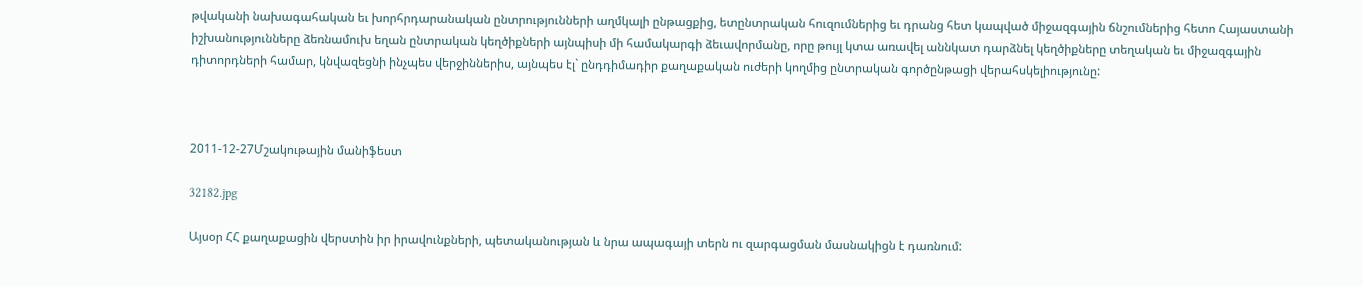թվականի նախագահական եւ խորհրդարանական ընտրությունների աղմկալի ընթացքից, ետընտրական հուզումներից եւ դրանց հետ կապված միջազգային ճնշումներից հետո Հայաստանի իշխանությունները ձեռնամուխ եղան ընտրական կեղծիքների այնպիսի մի համակարգի ձեւավորմանը, որը թույլ կտա առավել աննկատ դարձնել կեղծիքները տեղական եւ միջազգային դիտորդների համար, կնվազեցնի ինչպես վերջիններիս, այնպես էլ` ընդդիմադիր քաղաքական ուժերի կողմից ընտրական գործընթացի վերահսկելիությունը:



2011-12-27Մշակութային մանիֆեստ

32182.jpg

Այսօր ՀՀ քաղաքացին վերստին իր իրավունքների, պետականության և նրա ապագայի տերն ու զարգացման մասնակիցն է դառնում: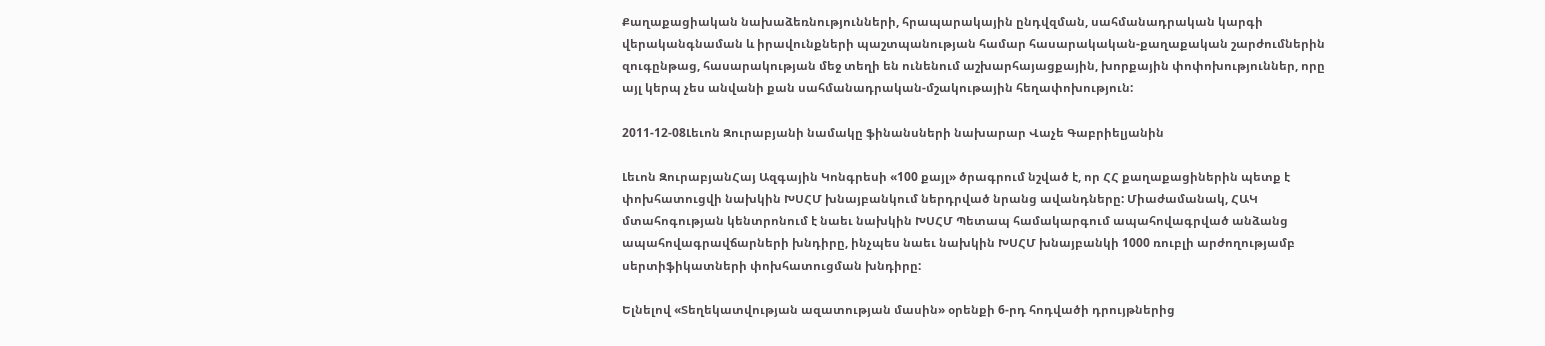Քաղաքացիական նախաձեռնությունների, հրապարակային ընդվզման, սահմանադրական կարգի վերականգնաման և իրավունքների պաշտպանության համար հասարակական-քաղաքական շարժումներին զուգընթաց, հասարակության մեջ տեղի են ունենում աշխարհայացքային, խորքային փոփոխություններ, որը այլ կերպ չես անվանի քան սահմանադրական-մշակութային հեղափոխություն:

2011-12-08Լեւոն Զուրաբյանի նամակը ֆինանսների նախարար Վաչե Գաբրիելյանին

Լեւոն ԶուրաբյանՀայ Ազգային Կոնգրեսի «100 քայլ» ծրագրում նշված է, որ ՀՀ քաղաքացիներին պետք է փոխհատուցվի նախկին ԽՍՀՄ խնայբանկում ներդրված նրանց ավանդները: Միաժամանակ, ՀԱԿ մտահոգության կենտրոնում է նաեւ նախկին ԽՍՀՄ Պետապ համակարգում ապահովագրված անձանց ապահովագրավճարների խնդիրը, ինչպես նաեւ նախկին ԽՍՀՄ խնայբանկի 1000 ռուբլի արժողությամբ սերտիֆիկատների փոխհատուցման խնդիրը:

Ելնելով «Տեղեկատվության ազատության մասին» օրենքի 6-րդ հոդվածի դրույթներից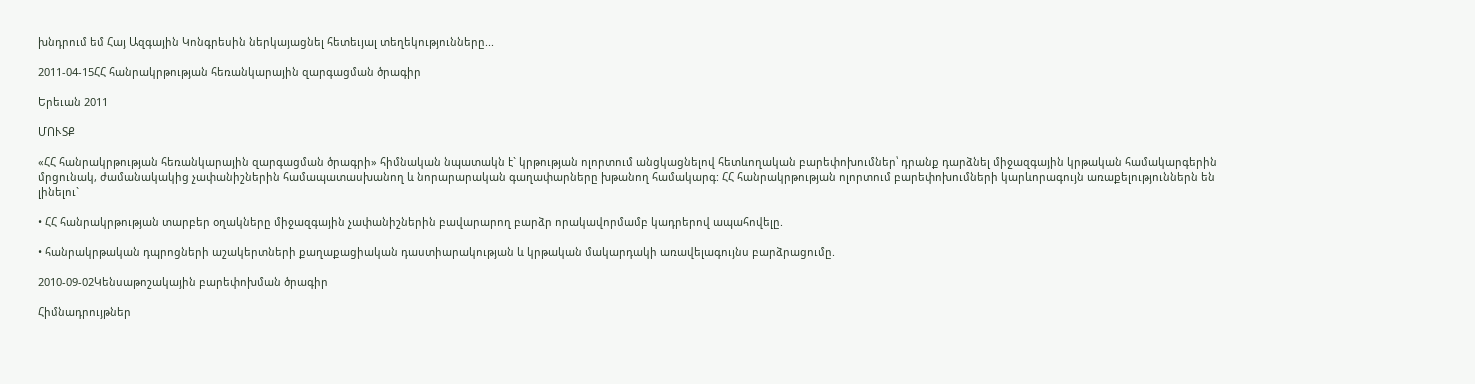խնդրում եմ Հայ Ազգային Կոնգրեսին ներկայացնել հետեւյալ տեղեկությունները...

2011-04-15ՀՀ հանրակրթության հեռանկարային զարգացման ծրագիր

Երեւան 2011

ՄՈՒՏՔ

«ՀՀ հանրակրթության հեռանկարային զարգացման ծրագրի» հիմնական նպատակն է` կրթության ոլորտում անցկացնելով հետևողական բարեփոխումներ՝ դրանք դարձնել միջազգային կրթական համակարգերին մրցունակ, ժամանակակից չափանիշներին համապատասխանող և նորարարական գաղափարները խթանող համակարգ: ՀՀ հանրակրթության ոլորտում բարեփոխումների կարևորագույն առաքելություններն են լինելու`

• ՀՀ հանրակրթության տարբեր օղակները միջազգային չափանիշներին բավարարող բարձր որակավորմամբ կադրերով ապահովելը.

• հանրակրթական դպրոցների աշակերտների քաղաքացիական դաստիարակության և կրթական մակարդակի առավելագույնս բարձրացումը.

2010-09-02Կենսաթոշակային բարեփոխման ծրագիր

Հիմնադրույթներ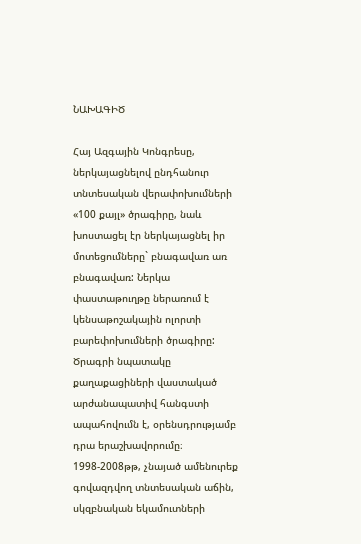ՆԱԽԱԳԻԾ

Հայ Ազգային Կոնգրեսը, ներկայացնելով ընդհանուր տնտեսական վերափոխումների «100 քայլ» ծրագիրը, նաև խոստացել էր ներկայացնել իր մոտեցումները` բնագավառ առ բնագավառ: Ներկա փաստաթուղթը ներառում է կենսաթոշակային ոլորտի բարեփոխումների ծրագիրը: Ծրագրի նպատակը քաղաքացիների վաստակած արժանապատիվ հանգստի ապահովումն է, օրենսդրությամբ դրա երաշխավորումը։
1998-2008թթ, չնայած ամենուրեք գովազդվող տնտեսական աճին, սկզբնական եկամուտների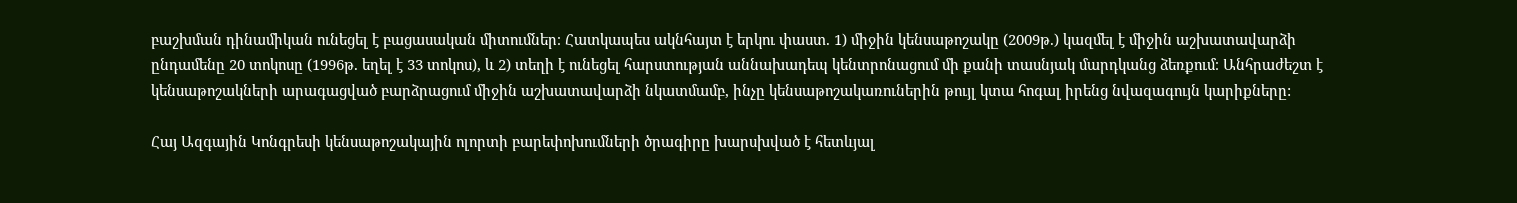բաշխման դինամիկան ունեցել է բացասական միտումներ։ Հատկապես ակնհայտ է երկու փաստ. 1) միջին կենսաթոշակը (2009թ.) կազմել է միջին աշխատավարձի ընդամենը 20 տոկոսը (1996թ. եղել է 33 տոկոս), և 2) տեղի է ունեցել հարստության աննախադեպ կենտրոնացում մի քանի տասնյակ մարդկանց ձեռքում։ Անհրաժեշտ է կենսաթոշակների արագացված բարձրացում միջին աշխատավարձի նկատմամբ, ինչը կենսաթոշակառուներին թույլ կտա հոգալ իրենց նվազագույն կարիքները:

Հայ Ազգային Կոնգրեսի կենսաթոշակային ոլորտի բարեփոխումների ծրագիրը խարսխված է հետևյալ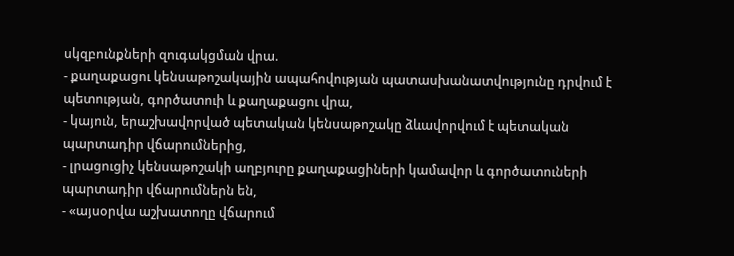սկզբունքների զուգակցման վրա.
- քաղաքացու կենսաթոշակային ապահովության պատասխանատվությունը դրվում է պետության, գործատուի և քաղաքացու վրա,
- կայուն, երաշխավորված պետական կենսաթոշակը ձևավորվում է պետական պարտադիր վճարումներից,
- լրացուցիչ կենսաթոշակի աղբյուրը քաղաքացիների կամավոր և գործատուների պարտադիր վճարումներն են,
- «այսօրվա աշխատողը վճարում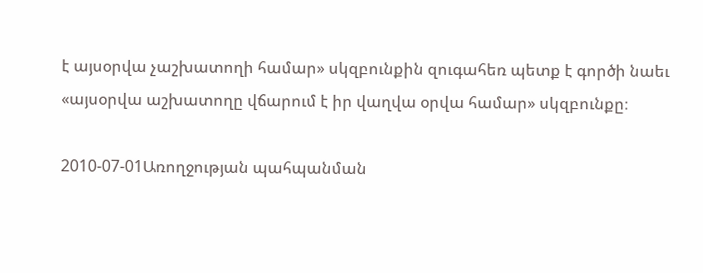է այսօրվա չաշխատողի համար» սկզբունքին զուգահեռ պետք է գործի նաեւ «այսօրվա աշխատողը վճարում է իր վաղվա օրվա համար» սկզբունքը։

2010-07-01Առողջության պահպանման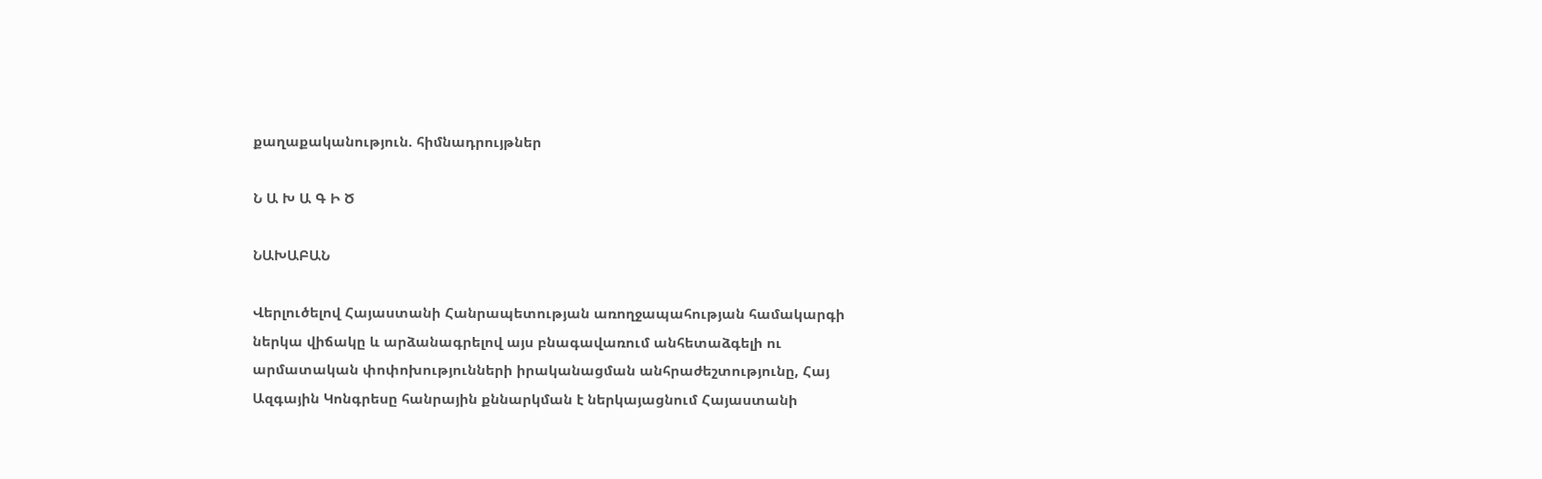քաղաքականություն. հիմնադրույթներ

Ն Ա Խ Ա Գ Ի Ծ

ՆԱԽԱԲԱՆ

Վերլուծելով Հայաստանի Հանրապետության առողջապահության համակարգի ներկա վիճակը և արձանագրելով այս բնագավառում անհետաձգելի ու արմատական փոփոխությունների իրականացման անհրաժեշտությունը, Հայ Ազգային Կոնգրեսը հանրային քննարկման է ներկայացնում Հայաստանի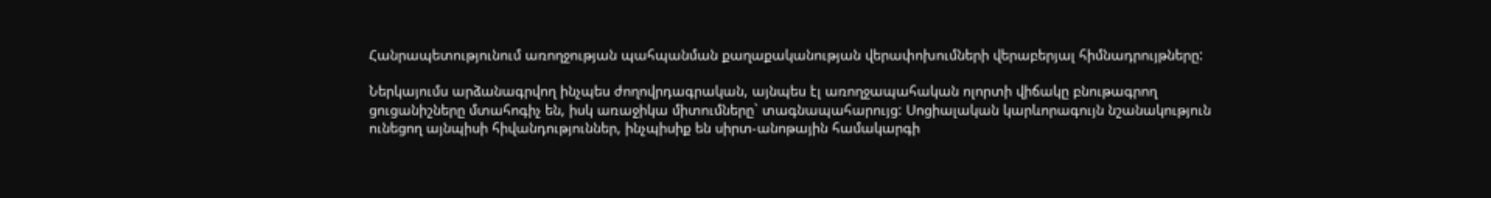Հանրապետությունում առողջության պահպանման քաղաքականության վերափոխումների վերաբերյալ հիմնադրույթները:

Ներկայումս արձանագրվող ինչպես ժողովրդագրական, այնպես էլ առողջապահական ոլորտի վիճակը բնութագրող ցուցանիշները մտահոգիչ են, իսկ առաջիկա միտումները` տագնապահարույց: Սոցիալական կարևորագույն նշանակություն ունեցող այնպիսի հիվանդություններ, ինչպիսիք են սիրտ-անոթային համակարգի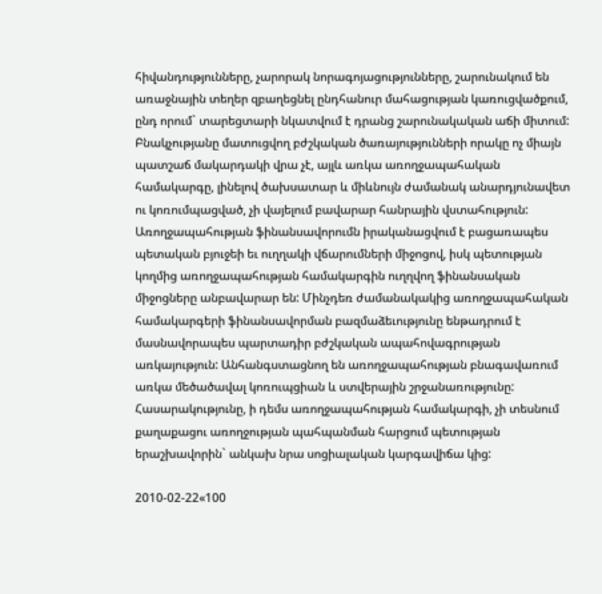հիվանդությունները, չարորակ նորագոյացությունները, շարունակում են առաջնային տեղեր զբաղեցնել ընդհանուր մահացության կառուցվածքում, ընդ որում` տարեցտարի նկատվում է դրանց շարունակական աճի միտում: Բնակչությանը մատուցվող բժշկական ծառայությունների որակը ոչ միայն պատշաճ մակարդակի վրա չէ, այլև առկա առողջապահական համակարգը, լինելով ծախսատար և միևնույն ժամանակ անարդյունավետ ու կոռումպացված, չի վայելում բավարար հանրային վստահություն: Առողջապահության ֆինանսավորումն իրականացվում է բացառապես պետական բյուջեի եւ ուղղակի վճարումների միջոցով, իսկ պետության կողմից առողջապահության համակարգին ուղղվող ֆինանսական միջոցները անբավարար են: Մինչդեռ ժամանակակից առողջապահական համակարգերի ֆինանսավորման բազմաձեւությունը ենթադրում է մասնավորապես պարտադիր բժշկական ապահովագրության առկայություն: Անհանգստացնող են առողջապահության բնագավառում առկա մեծածավալ կոռուպցիան և ստվերային շրջանառությունը: Հասարակությունը, ի դեմս առողջապահության համակարգի, չի տեսնում քաղաքացու առողջության պահպանման հարցում պետության երաշխավորին` անկախ նրա սոցիալական կարգավիճա կից:

2010-02-22«100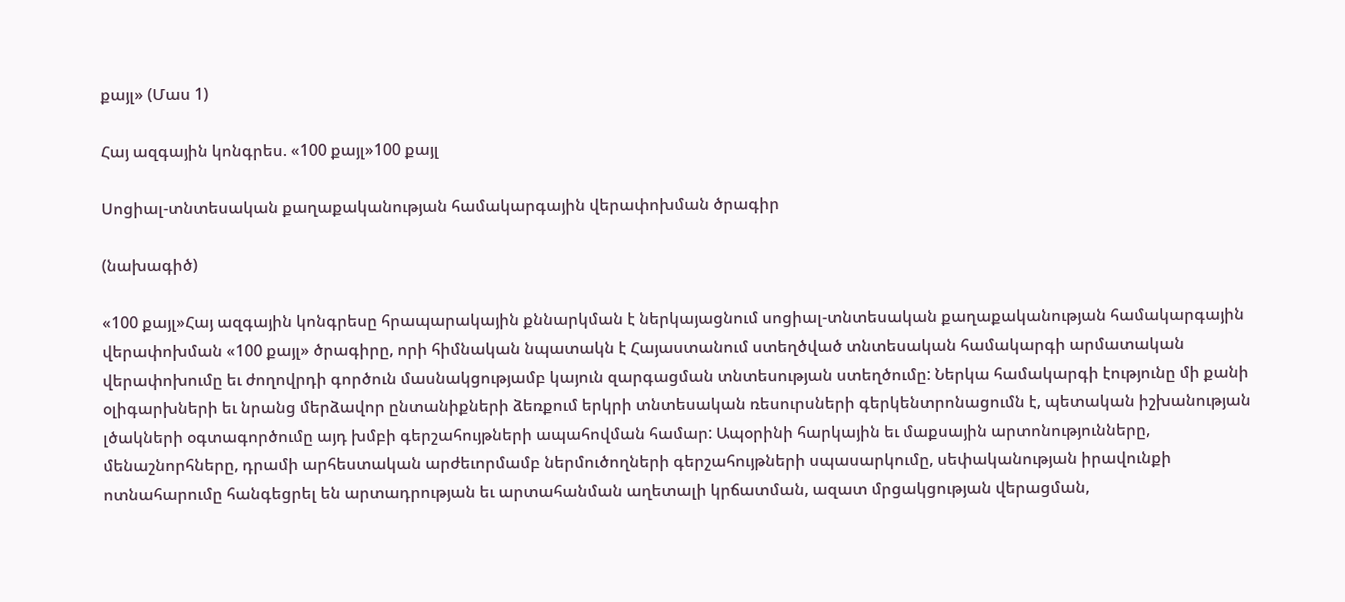քայլ» (Մաս 1)

Հայ ազգային կոնգրես. «100 քայլ»100 քայլ

Սոցիալ-տնտեսական քաղաքականության համակարգային վերափոխման ծրագիր

(նախագիծ)

«100 քայլ»Հայ ազգային կոնգրեսը հրապարակային քննարկման է ներկայացնում սոցիալ-տնտեսական քաղաքականության համակարգային վերափոխման «100 քայլ» ծրագիրը, որի հիմնական նպատակն է Հայաստանում ստեղծված տնտեսական համակարգի արմատական վերափոխումը եւ ժողովրդի գործուն մասնակցությամբ կայուն զարգացման տնտեսության ստեղծումը: Ներկա համակարգի էությունը մի քանի օլիգարխների եւ նրանց մերձավոր ընտանիքների ձեռքում երկրի տնտեսական ռեսուրսների գերկենտրոնացումն է, պետական իշխանության լծակների օգտագործումը այդ խմբի գերշահույթների ապահովման համար: Ապօրինի հարկային եւ մաքսային արտոնությունները, մենաշնորհները, դրամի արհեստական արժեւորմամբ ներմուծողների գերշահույթների սպասարկումը, սեփականության իրավունքի ոտնահարումը հանգեցրել են արտադրության եւ արտահանման աղետալի կրճատման, ազատ մրցակցության վերացման,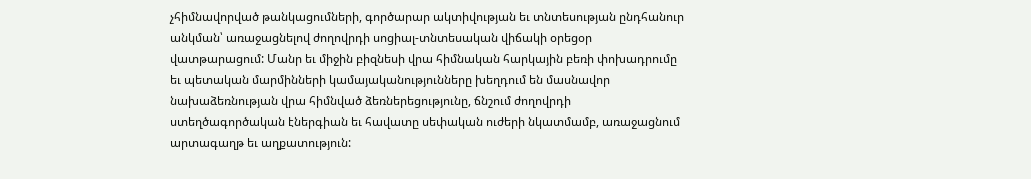չհիմնավորված թանկացումների, գործարար ակտիվության եւ տնտեսության ընդհանուր անկման՝ առաջացնելով ժողովրդի սոցիալ-տնտեսական վիճակի օրեցօր վատթարացում: Մանր եւ միջին բիզնեսի վրա հիմնական հարկային բեռի փոխադրումը եւ պետական մարմինների կամայականությունները խեղդում են մասնավոր նախաձեռնության վրա հիմնված ձեռներեցությունը, ճնշում ժողովրդի ստեղծագործական էներգիան եւ հավատը սեփական ուժերի նկատմամբ, առաջացնում արտագաղթ եւ աղքատություն: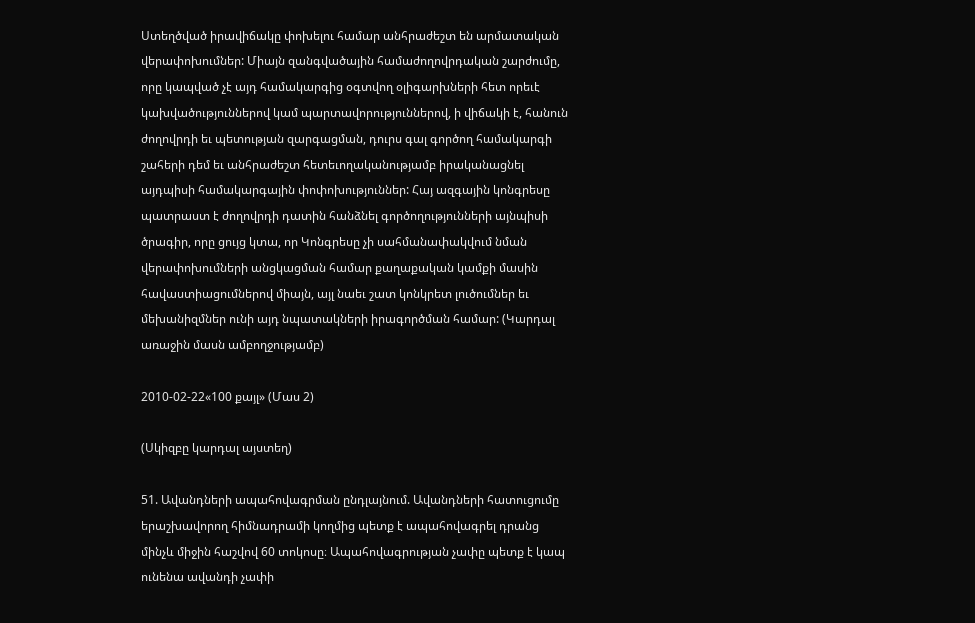Ստեղծված իրավիճակը փոխելու համար անհրաժեշտ են արմատական վերափոխումներ: Միայն զանգվածային համաժողովրդական շարժումը, որը կապված չէ այդ համակարգից օգտվող օլիգարխների հետ որեւէ կախվածություններով կամ պարտավորություններով, ի վիճակի է, հանուն ժողովրդի եւ պետության զարգացման, դուրս գալ գործող համակարգի շահերի դեմ եւ անհրաժեշտ հետեւողականությամբ իրականացնել այդպիսի համակարգային փոփոխություններ: Հայ ազգային կոնգրեսը պատրաստ է ժողովրդի դատին հանձնել գործողությունների այնպիսի ծրագիր, որը ցույց կտա, որ Կոնգրեսը չի սահմանափակվում նման վերափոխումների անցկացման համար քաղաքական կամքի մասին հավաստիացումներով միայն, այլ նաեւ շատ կոնկրետ լուծումներ եւ մեխանիզմներ ունի այդ նպատակների իրագործման համար: (Կարդալ առաջին մասն ամբողջությամբ)

2010-02-22«100 քայլ» (Մաս 2)

(Սկիզբը կարդալ այստեղ)

51. Ավանդների ապահովագրման ընդլայնում. Ավանդների հատուցումը երաշխավորող հիմնադրամի կողմից պետք է ապահովագրել դրանց մինչև միջին հաշվով 60 տոկոսը։ Ապահովագրության չափը պետք է կապ ունենա ավանդի չափի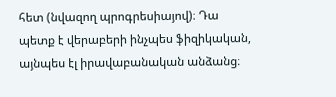հետ (նվազող պրոգրեսիայով)։ Դա պետք է վերաբերի ինչպես ֆիզիկական, այնպես էլ իրավաբանական անձանց։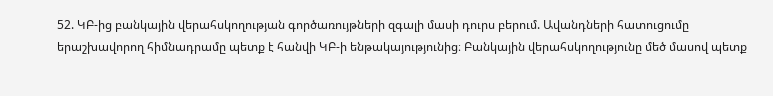52. ԿԲ-ից բանկային վերահսկողության գործառույթների զգալի մասի դուրս բերում. Ավանդների հատուցումը երաշխավորող հիմնադրամը պետք է հանվի ԿԲ-ի ենթակայությունից։ Բանկային վերահսկողությունը մեծ մասով պետք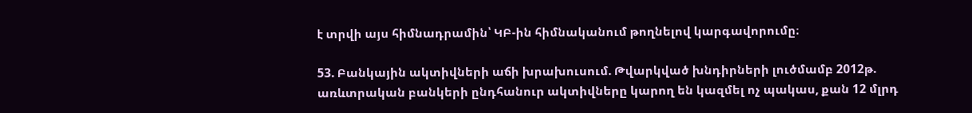է տրվի այս հիմնադրամին՝ ԿԲ-ին հիմնականում թողնելով կարգավորումը։

53. Բանկային ակտիվների աճի խրախուսում. Թվարկված խնդիրների լուծմամբ 2012թ. առևտրական բանկերի ընդհանուր ակտիվները կարող են կազմել ոչ պակաս, քան 12 մլրդ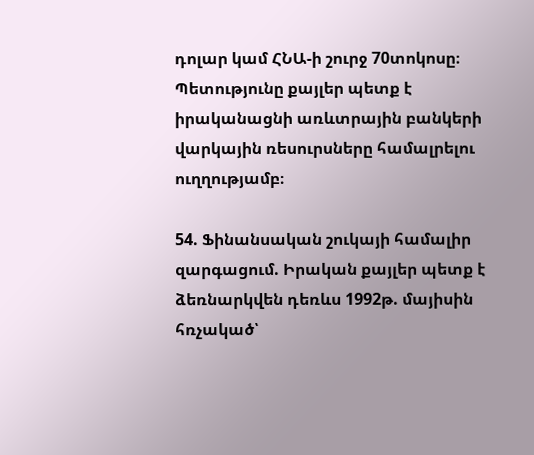դոլար կամ ՀՆԱ-ի շուրջ 70տոկոսը։ Պետությունը քայլեր պետք է իրականացնի առևտրային բանկերի վարկային ռեսուրսները համալրելու ուղղությամբ։

54. Ֆինանսական շուկայի համալիր զարգացում. Իրական քայլեր պետք է ձեռնարկվեն դեռևս 1992թ. մայիսին հռչակած՝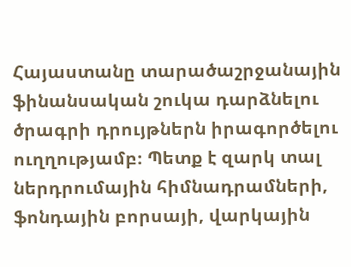Հայաստանը տարածաշրջանային ֆինանսական շուկա դարձնելու ծրագրի դրույթներն իրագործելու ուղղությամբ։ Պետք է զարկ տալ ներդրումային հիմնադրամների, ֆոնդային բորսայի, վարկային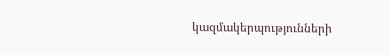կազմակերպությունների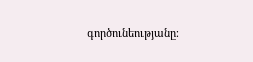գործունեությանը։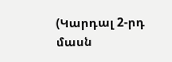(Կարդալ 2-րդ մասն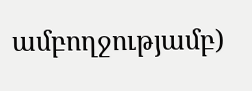ամբողջությամբ)